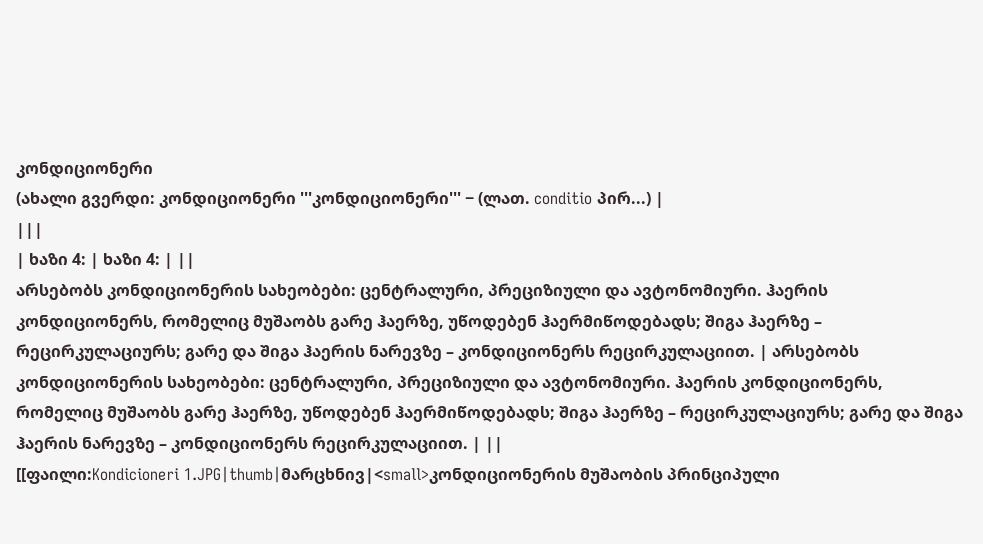კონდიციონერი
(ახალი გვერდი: კონდიციონერი '''კონდიციონერი''' − (ლათ. conditio პირ...) |
|||
| ხაზი 4: | ხაზი 4: | ||
არსებობს კონდიციონერის სახეობები: ცენტრალური, პრეციზიული და ავტონომიური. ჰაერის კონდიციონერს, რომელიც მუშაობს გარე ჰაერზე, უწოდებენ ჰაერმიწოდებადს; შიგა ჰაერზე – რეცირკულაციურს; გარე და შიგა ჰაერის ნარევზე – კონდიციონერს რეცირკულაციით. | არსებობს კონდიციონერის სახეობები: ცენტრალური, პრეციზიული და ავტონომიური. ჰაერის კონდიციონერს, რომელიც მუშაობს გარე ჰაერზე, უწოდებენ ჰაერმიწოდებადს; შიგა ჰაერზე – რეცირკულაციურს; გარე და შიგა ჰაერის ნარევზე – კონდიციონერს რეცირკულაციით. | ||
[[ფაილი:Kondicioneri 1.JPG|thumb|მარცხნივ|<small>კონდიციონერის მუშაობის პრინციპული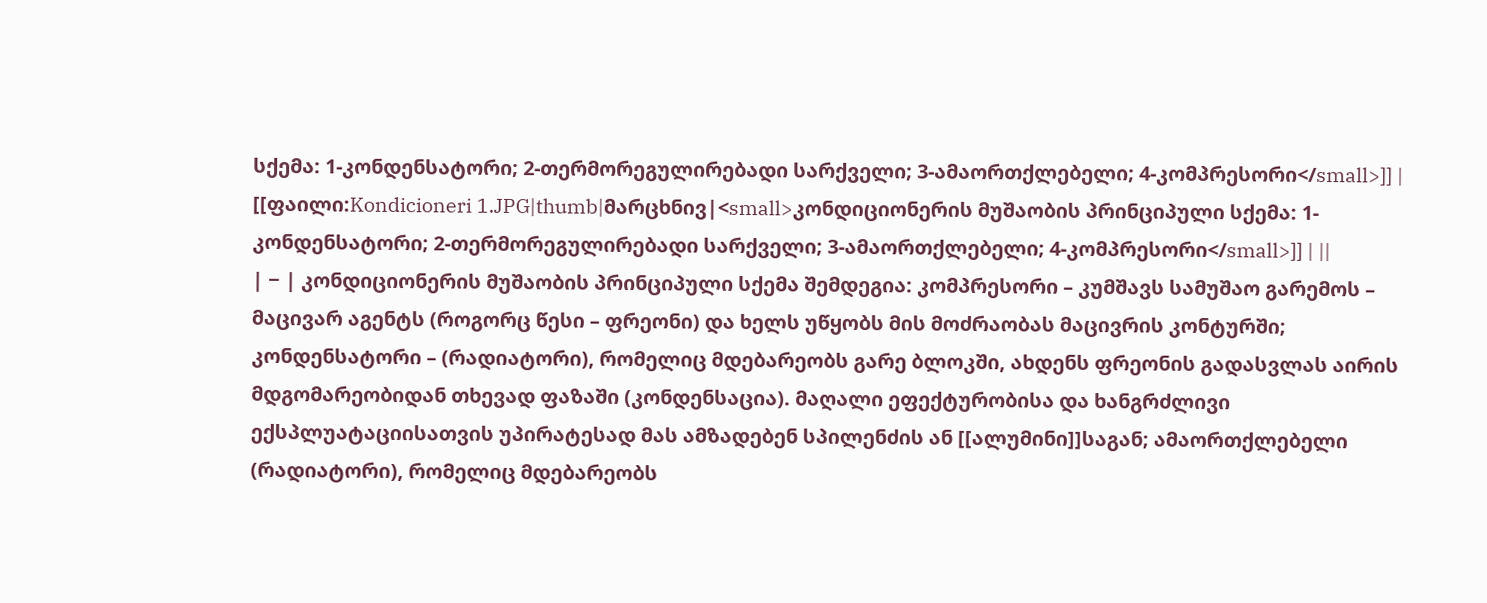სქემა: 1-კონდენსატორი; 2-თერმორეგულირებადი სარქველი; 3-ამაორთქლებელი; 4-კომპრესორი</small>]] | [[ფაილი:Kondicioneri 1.JPG|thumb|მარცხნივ|<small>კონდიციონერის მუშაობის პრინციპული სქემა: 1-კონდენსატორი; 2-თერმორეგულირებადი სარქველი; 3-ამაორთქლებელი; 4-კომპრესორი</small>]] | ||
| − | კონდიციონერის მუშაობის პრინციპული სქემა შემდეგია: კომპრესორი – კუმშავს სამუშაო გარემოს – მაცივარ აგენტს (როგორც წესი – ფრეონი) და ხელს უწყობს მის მოძრაობას მაცივრის კონტურში; კონდენსატორი – (რადიატორი), რომელიც მდებარეობს გარე ბლოკში, ახდენს ფრეონის გადასვლას აირის მდგომარეობიდან თხევად ფაზაში (კონდენსაცია). მაღალი ეფექტურობისა და ხანგრძლივი ექსპლუატაციისათვის უპირატესად მას ამზადებენ სპილენძის ან [[ალუმინი]]საგან; ამაორთქლებელი (რადიატორი), რომელიც მდებარეობს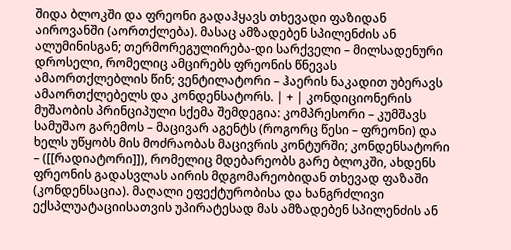შიდა ბლოკში და ფრეონი გადაჰყავს თხევადი ფაზიდან აიროვანში (აორთქლება). მასაც ამზადებენ სპილენძის ან ალუმინისგან; თერმორეგულირება-დი სარქველი – მილსადენური დროსელი, რომელიც ამცირებს ფრეონის წნევას ამაორთქლებლის წინ; ვენტილატორი – ჰაერის ნაკადით უბერავს ამაორთქლებელს და კონდენსატორს. | + | კონდიციონერის მუშაობის პრინციპული სქემა შემდეგია: კომპრესორი – კუმშავს სამუშაო გარემოს – მაცივარ აგენტს (როგორც წესი – ფრეონი) და ხელს უწყობს მის მოძრაობას მაცივრის კონტურში; კონდენსატორი – ([[რადიატორი]]), რომელიც მდებარეობს გარე ბლოკში, ახდენს ფრეონის გადასვლას აირის მდგომარეობიდან თხევად ფაზაში (კონდენსაცია). მაღალი ეფექტურობისა და ხანგრძლივი ექსპლუატაციისათვის უპირატესად მას ამზადებენ სპილენძის ან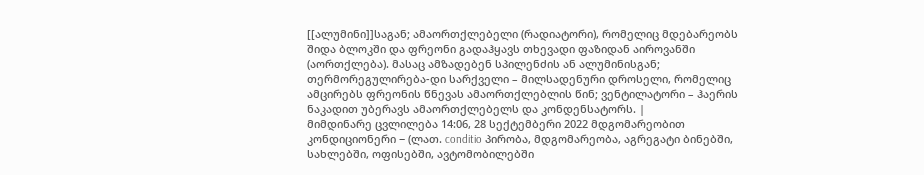[[ალუმინი]]საგან; ამაორთქლებელი (რადიატორი), რომელიც მდებარეობს შიდა ბლოკში და ფრეონი გადაჰყავს თხევადი ფაზიდან აიროვანში (აორთქლება). მასაც ამზადებენ სპილენძის ან ალუმინისგან; თერმორეგულირება-დი სარქველი – მილსადენური დროსელი, რომელიც ამცირებს ფრეონის წნევას ამაორთქლებლის წინ; ვენტილატორი – ჰაერის ნაკადით უბერავს ამაორთქლებელს და კონდენსატორს. |
მიმდინარე ცვლილება 14:06, 28 სექტემბერი 2022 მდგომარეობით
კონდიციონერი − (ლათ. conditio პირობა, მდგომარეობა, აგრეგატი ბინებში, სახლებში, ოფისებში, ავტომობილებში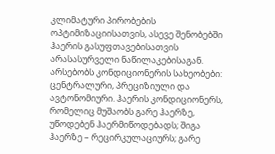კლიმატური პირობების ოპტიმიზაციისათვის, ასევე შენობებში ჰაერის გასუფთავებისათვის არასასურველი ნაწილაკებისაგან.
არსებობს კონდიციონერის სახეობები: ცენტრალური, პრეციზიული და ავტონომიური. ჰაერის კონდიციონერს, რომელიც მუშაობს გარე ჰაერზე, უწოდებენ ჰაერმიწოდებადს; შიგა ჰაერზე – რეცირკულაციურს; გარე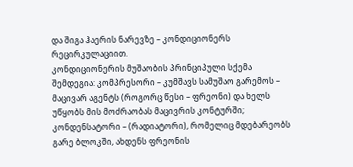და შიგა ჰაერის ნარევზე – კონდიციონერს რეცირკულაციით.
კონდიციონერის მუშაობის პრინციპული სქემა შემდეგია: კომპრესორი – კუმშავს სამუშაო გარემოს – მაცივარ აგენტს (როგორც წესი – ფრეონი) და ხელს უწყობს მის მოძრაობას მაცივრის კონტურში; კონდენსატორი – (რადიატორი), რომელიც მდებარეობს გარე ბლოკში, ახდენს ფრეონის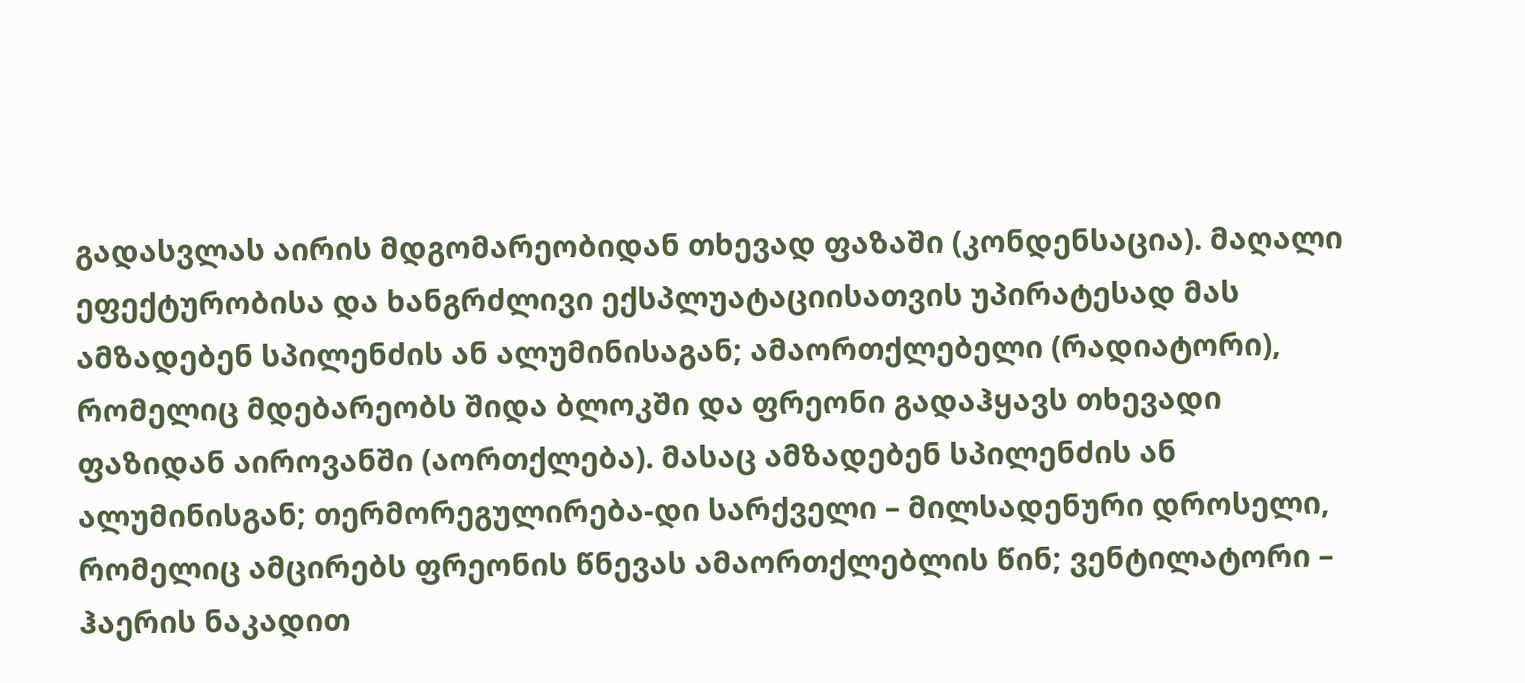გადასვლას აირის მდგომარეობიდან თხევად ფაზაში (კონდენსაცია). მაღალი ეფექტურობისა და ხანგრძლივი ექსპლუატაციისათვის უპირატესად მას ამზადებენ სპილენძის ან ალუმინისაგან; ამაორთქლებელი (რადიატორი), რომელიც მდებარეობს შიდა ბლოკში და ფრეონი გადაჰყავს თხევადი ფაზიდან აიროვანში (აორთქლება). მასაც ამზადებენ სპილენძის ან ალუმინისგან; თერმორეგულირება-დი სარქველი – მილსადენური დროსელი, რომელიც ამცირებს ფრეონის წნევას ამაორთქლებლის წინ; ვენტილატორი – ჰაერის ნაკადით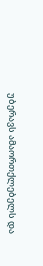უბერავს ამაორთქლებელს და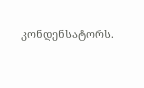კონდენსატორს.